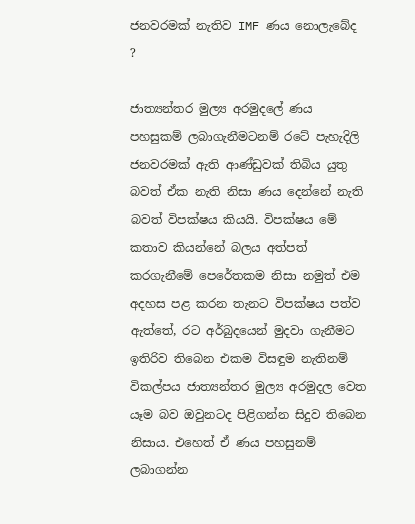ජනවරමක් නැතිව IMF ණය නොලැබේද ?

ජාත්‍යන්තර මුල්‍ය අරමුදලේ ණය පහසුකම් ලබාගැනීමටනම් රටේ පැහැදිලි ජනවරමක් ඇති ආණ්ඩුවක් තිබිය යුතු බවත් ඒක නැති නිසා ණය දෙන්නේ නැති බවත් විපක්ෂය කියයි. විපක්ෂය මේ කතාව කියන්නේ බලය අත්පත් කරගැනීමේ පෙරේතකම නිසා නමුත් එම අදහස පළ කරන තැනට විපක්ෂය පත්ව ඇත්තේ, රට අර්බුදයෙන් මුදවා ගැනීමට ඉතිරිව තිබෙන එකම විසඳුම නැතිනම් විකල්පය ජාත්‍යන්තර මුල්‍ය අරමුදල වෙත යෑම බව ඔවුනටද පිළිගන්න සිදුව තිබෙන නිසාය. එහෙත් ඒ ණය පහසුනම් ලබාගන්න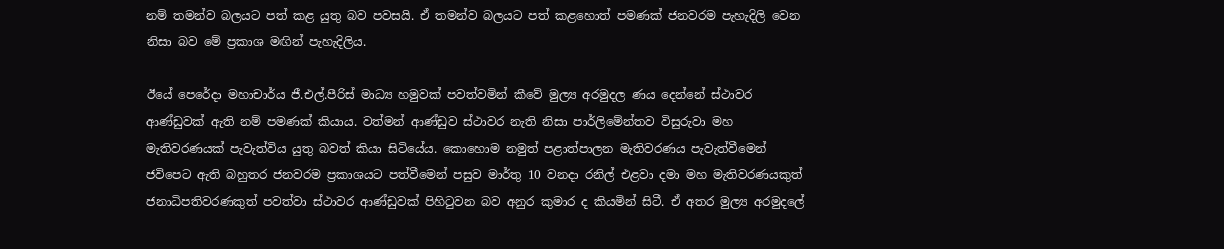නම් තමන්ව බලයට පත් කළ යුතු බව පවසයි. ඒ තමන්ව බලයට පත් කළහොත් පමණක් ජනවරම පැහැදිලි වෙන නිසා බව මේ ප්‍රකාශ මඟින් පැහැදිලිය.

ඊයේ පෙරේදා මහාචාර්ය ජී.එල්.පීරිස් මාධ්‍ය හමුවක් පවත්වමින් කීවේ මුල්‍ය අරමුදල ණය දෙන්නේ ස්ථාවර ආණ්ඩුවක් ඇති නම් පමණක් කියාය. වත්මන් ආණ්ඩුව ස්ථාවර නැති නිසා පාර්ලිමේන්තව විසුරුවා මහ මැතිවරණයක් පැවැත්විය යුතු බවත් කියා සිටියේය. කොහොම නමුත් පළාත්පාලන මැතිවරණය පැවැත්වීමෙන් ජවිපෙට ඇති බහුතර ජනවරම ප්‍රකාශයට පත්වීමෙන් පසුව මාර්තු 10 වනදා රනිල් එළවා දමා මහ මැතිවරණයකුත් ජනාධිපතිවරණකුත් පවත්වා ස්ථාවර ආණ්ඩුවක් පිහිටුවන බව අනුර කුමාර ද කියමින් සිටී. ඒ අතර මුල්‍ය අරමුදලේ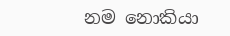නම නොකියා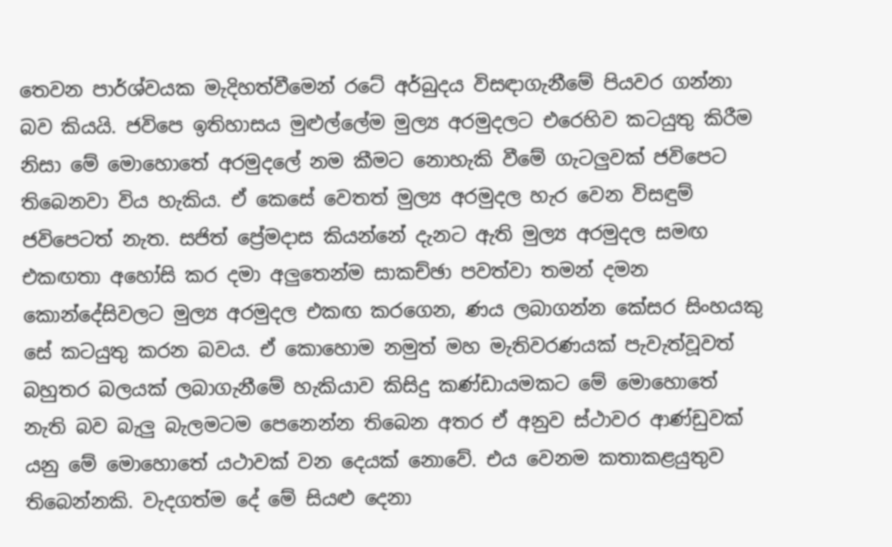තෙවන පාර්ශ්වයක මැදිහත්වීමෙන් රටේ අර්බුදය විසඳාගැනීමේ පියවර ගන්නා බව කියයි. ජවිපෙ ඉතිහාසය මුළුල්ලේම මුල්‍ය අරමුදලට එරෙහිව කටයුතු කිරීම නිසා මේ මොහොතේ අරමුදලේ නම කීමට නොහැකි වීමේ ගැටලුවක් ජවිපෙට තිබෙනවා විය හැකිය. ඒ කෙසේ වෙතත් මුල්‍ය අරමුදල හැර වෙන විසඳුම් ජවිපෙටත් නැත. සජිත් ප්‍රේමදාස කියන්නේ දැනට ඇති මුල්‍ය අරමුදල සමඟ එකඟතා අහෝසි කර දමා අලුතෙන්ම සාකච්ඡා පවත්වා තමන් දමන කොන්දේසිවලට මුල්‍ය අරමුදල එකඟ කරගෙන, ණය ලබාගන්න කේසර සිංහයකු සේ කටයුතු කරන බවය. ඒ කොහොම නමුත් මහ මැතිවරණයක් පැවැත්වූවත් බහුතර බලයක් ලබාගැනීමේ හැකියාව කිසිදු කණ්ඩායමකට මේ මොහොතේ නැති බව බැලු බැලමටම පෙනෙන්න තිබෙන අතර ඒ අනුව ස්ථාවර ආණ්ඩුවක් යනු මේ මොහොතේ යථාවක් වන දෙයක් නොවේ. එය වෙනම කතාකළයුතුව තිබෙන්නකි. වැදගත්ම දේ මේ සියළු දෙනා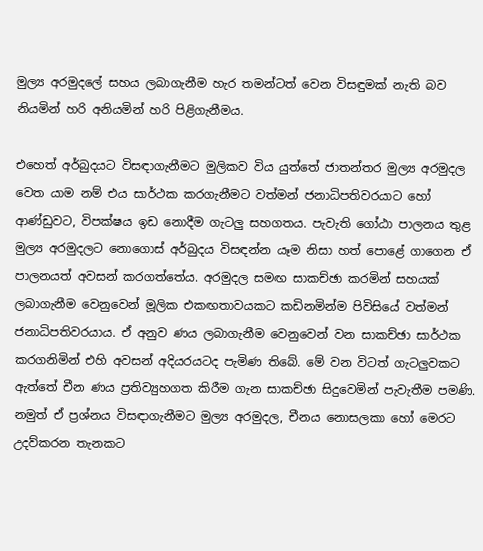මුල්‍ය අරමුදලේ සහය ලබාගැනීම හැර තමන්ටත් වෙන විසඳුමක් නැති බව නියමින් හරි අනියමින් හරි පිළිගැනීමය.

එහෙත් අර්බුදයට විසඳාගැනීමට මුලිකව විය යුත්තේ ජාතන්තර මුල්‍ය අරමුදල වෙත යාම නම් එය සාර්ථක කරගැනීමට වත්මන් ජනාධිපතිවරයාට හෝ ආණ්ඩුවට, විපක්ෂය ඉඩ නොදීම ගැටලු සහගතය. පැවැති ගෝඨා පාලනය තුළ මුල්‍ය අරමුදලට නොගොස් අර්බුදය විසඳන්න යෑම නිසා හත් පොළේ ගාගෙන ඒ පාලනයත් අවසන් කරගත්තේය. අරමුදල සමඟ සාකච්ඡා කරමින් සහයක් ලබාගැනීම වෙනුවෙන් මූලික එකඟතාවයකට කඩිනමින්ම පිවිසියේ වත්මන් ජනාධිපතිවරයාය. ඒ අනුව ණය ලබාගැනීම වෙනුවෙන් වන සාකච්ඡා සාර්ථක කරගනිමින් එහි අවසන් අදියරයටද පැමිණ තිබේ. මේ වන විටත් ගැටලුවකට ඇත්තේ චීන ණය ප්‍රතිව්‍යුහගත කිරීම ගැන සාකච්ඡා සිදුවෙමින් පැවැතීම පමණි. නමුත් ඒ ප්‍රශ්නය විසඳාගැනීමට මුල්‍ය අරමුදල, චීනය නොසලකා හෝ මෙරට උදව්කරන තැනකට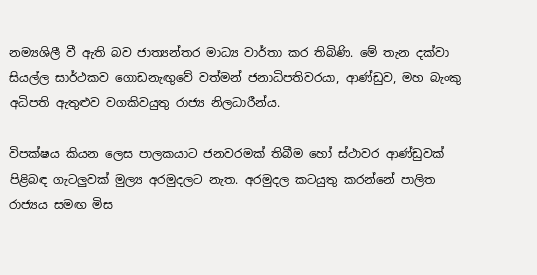නම්‍යශිලී වී ඇති බව ජාත්‍යන්තර මාධ්‍ය වාර්තා කර තිබිණි. මේ තැන දක්වා සියල්ල සාර්ථකව ගොඩනැඟුවේ වත්මන් ජනාධිපතිවරයා, ආණ්ඩුව, මහ බැංකු අධිපති ඇතුළුව වගකිවයුතු රාජ්‍ය නිලධාරීන්ය.

විපක්ෂය කියන ලෙස පාලකයාට ජනවරමක් තිබීම හෝ ස්ථාවර ආණ්ඩුවක් පිළිබඳ ගැටලුවක් මුල්‍ය අරමුදලට නැත. අරමුදල කටයුතු කරන්නේ පාලිත රාජ්‍යය සමඟ මිස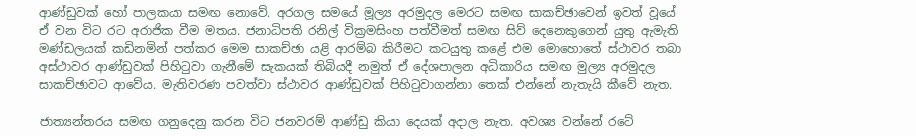ආණ්ඩුවක් හෝ පාලකයා සමඟ නොවේ. අරගල සමයේ මූල්‍ය අරමුදල මෙරට සමඟ සාකච්ඡාවෙන් ඉවත් වූයේ ඒ වන විට රට අරාජික වීම මතය. ජනාධිපති රනිල් වික්‍රමසිංහ පත්වීමත් සමඟ සිව් දෙනෙකුගෙන් යුතු ඇමැති මණ්ඩලයක් කඩිනමින් පත්කර මෙම සාකච්ඡා යළි ආරම්බ කිරීමට කටයුතු කළේ එම මොහොතේ ස්ථාවර තබා අස්ථාවර ආණ්ඩුවක් පිහිටුවා ගැනීමේ සැකයක් තිබියදී නමුත් ඒ දේශපාලන අධිකාරිය සමඟ මුල්‍ය අරමුදල සාකච්ඡාවට ආවේය. මැතිවරණ පවත්වා ස්ථාවර ආණ්ඩුවක් පිහිටුවාගන්නා තෙක් එන්නේ නැතැයි කීවේ නැත.

ජාත්‍යන්තරය සමඟ ගනුදෙනු කරන විට ජනවරම් ආණ්ඩු කියා දෙයක් අදාල නැත. අවශ්‍ය වන්නේ රටේ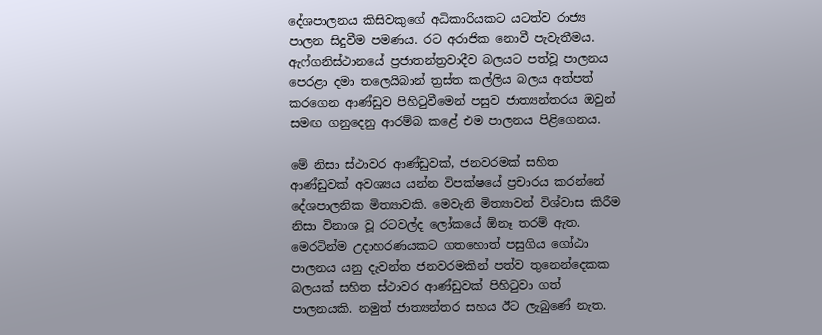දේශපාලනය කිසිවකුගේ අධිකාරියකට යටත්ව රාජ්‍ය පාලන සිදුවීම පමණය. රට අරාජික නොවී පැවැතීමය. ඇෆ්ගනිස්ථානයේ ප්‍රජාතන්ත්‍රවාදීව බලයට පත්වූ පාලනය පෙරළා දමා තලෙයිබාන් ත්‍රස්ත කල්ලිය බලය අත්පත් කරගෙන ආණ්ඩුව පිහිටුවීමෙන් පසුව ජාත්‍යන්තරය ඔවුන් සමඟ ගනුදෙනු ආරම්බ කළේ එම පාලනය පිළිගෙනය.

මේ නිසා ස්ථාවර ආණ්ඩුවක්, ජනවරමක් සහිත ආණ්ඩුවක් අවශ්‍යය යන්න විපක්ෂයේ ප්‍රචාරය කරන්නේ දේශපාලනික මිත්‍යාවකි. මෙවැනි මිත්‍යාවන් විශ්වාස කිරීම නිසා විනාශ වූ රටවල්ද ලෝකයේ ඕනෑ තරම් ඇත. මෙරටින්ම උදාහරණයකට ගතහොත් පසුගිය ගෝඨා පාලනය යනු දැවන්ත ජනවරමකින් පත්ව තුනෙන්දෙකක බලයක් සහිත ස්ථාවර ආණ්ඩුවක් පිහිටුවා ගත් පාලනයකි. නමුත් ජාත්‍යන්තර සහය ඊට ලැබුණේ නැත.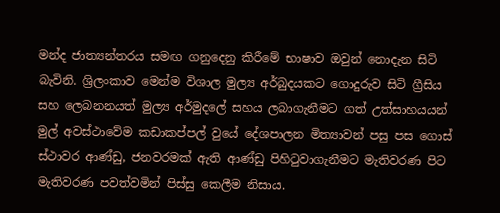මන්ද ජාත්‍යන්තරය සමඟ ගනුදෙනු කිරීමේ භාෂාව ඔවුන් නොදැන සිටි බැවිනි. ශ්‍රිලංකාව මෙන්ම විශාල මුල්‍ය අර්බුදයකට ගොදුරුව සිටි ග්‍රීසිය සහ ලෙබනනයත් මුල්‍ය අර්මුදලේ සහය ලබාගැනීමට ගත් උත්සාහයයන් මුල් අවස්ථාවේම කඩාකප්පල් වුයේ දේශපාලන මිත්‍යාවන් පසු පස ගොස් ස්ථාවර ආණ්ඩු, ජනවරමක් ඇති ආණ්ඩු පිහිටුවාගැනීමට මැතිවරණ පිට මැතිවරණ පවත්වමින් පිස්සු කෙලීම නිසාය.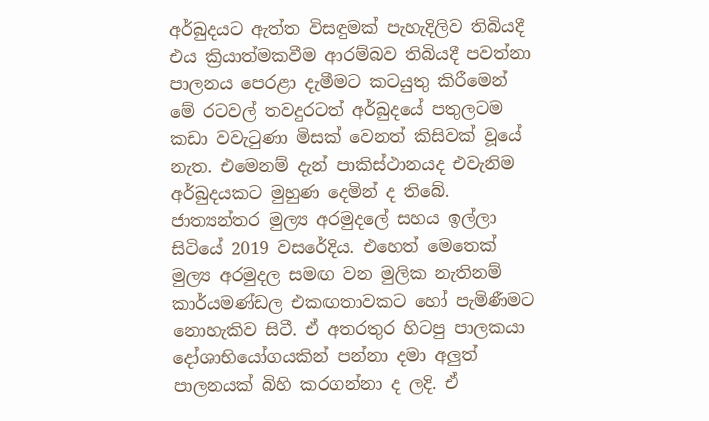අර්බුදයට ඇත්ත විසඳුමක් පැහැදිලිව තිබියදී එය ක්‍රියාත්මකවීම ආරම්බව තිබියදී පවත්නා පාලනය පෙරළා දැමීමට කටයුතු කිරීමෙන් මේ රටවල් තවදුරටත් අර්බුදයේ පතුලටම කඩා වවැටුණා මිසක් වෙනත් කිසිවක් වූයේ නැත. එමෙනම් දැන් පාකිස්ථානයද එවැනිම අර්බුදයකට මුහුණ දෙමින් ද තිබේ. ජාත්‍යන්තර මුල්‍ය අරමුදලේ සහය ඉල්ලා සිටියේ 2019 වසරේදිය. එහෙත් මෙතෙක් මුල්‍ය අරමුදල සමඟ වන මුලික නැතිනම් කාර්යමණ්ඩල එකඟතාවකට හෝ පැමිණීමට නොහැකිව සිටී. ඒ අතරතුර හිටපු පාලකයා දෝශාභියෝගයකින් පන්නා දමා අලුත් පාලනයක් බිහි කරගන්නා ද ලදි. ඒ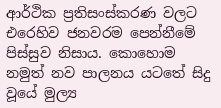ආර්ථික ප්‍රතිසංස්කරණ වලට එරෙහිව ජනවරම පෙන්නීමේ පිස්සුව නිසාය. කොහොම නමුත් නව පාලනය යටතේ සිදු වූයේ මුල්‍ය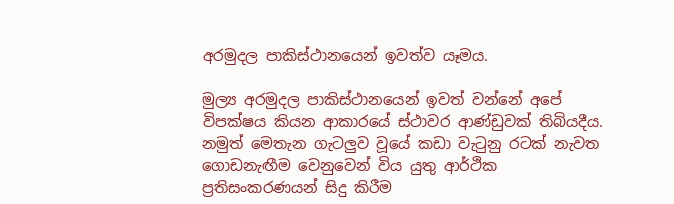අරමුදල පාකිස්ථානයෙන් ඉවත්ව යෑමය.

මුල්‍ය අරමුදල පාකිස්ථානයෙන් ඉවත් වන්නේ අපේ විපක්ෂය කියන ආකාරයේ ස්ථාවර ආණ්ඩුවක් තිබියදීය. නමුත් මෙතැන ගැටලුව වූයේ කඩා වැටුනු රටක් නැවත ගොඩනැඟීම වෙනුවෙන් විය යුතු ආර්ථික ප්‍රතිසංකරණයන් සිදු කිරීම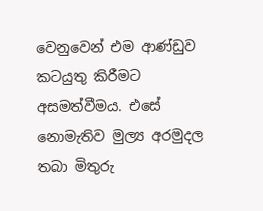වෙනුවෙන් එම ආණ්ඩුව කටයුතු කිරීමට අසමත්වීමය. එසේ නොමැතිව මුල්‍ය අරමුදල තබා මිතුරු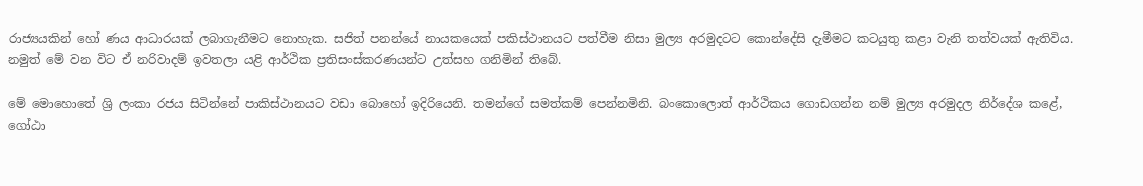රාජ්‍යයකින් හෝ ණය ආධාරයක් ලබාගැනීමට නොහැක. සජිත් පනන්යේ නායකයෙක් පකිස්ථානයට පත්වීම නිසා මුල්‍ය අරමුදටට කොන්දේසි දැමීමට කටයුතු කළා වැනි තත්වයක් ඇතිවිය. නමුත් මේ වන විට ඒ නරිවාදම් ඉවතලා යළි ආර්ථික ප්‍රතිසංස්කරණයන්ට උත්සහ ගනිමින් තිබේ.

මේ මොහොතේ ශ්‍රි ලංකා රජය සිටින්නේ පාකිස්ථානයට වඩා බොහෝ ඉදිරියෙනි. තමන්ගේ සමත්කම් පෙන්නමිනි. බංකොලොත් ආර්ථිකය ගොඩගන්න නම් මුල්‍ය අරමුදල නිර්දේශ කළේ, ගෝඨා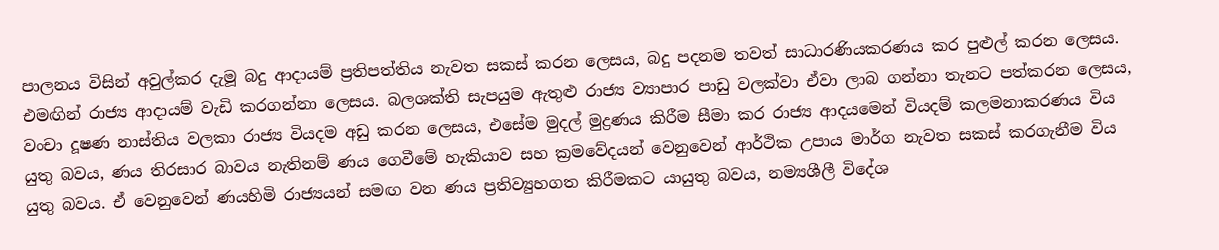පාලනය විසින් අවුල්කර දැමූ බදු ආදායම් ප්‍රතිපත්තිය නැවත සකස් කරන ලෙසය, බදු පදනම තවත් සාධාරණියකරණය කර පුළුල් කරන ලෙසය. එමඟින් රාජ්‍ය ආදායම් වැඩි කරගන්නා ලෙසය. බලශක්ති සැපයුම ඇතුළු රාජ්‍ය ව්‍යාපාර පාඩු වලක්වා ඒවා ලාබ ගන්නා තැනට පත්කරන ලෙසය, වංචා දූෂණ නාස්තිය වලකා රාජ්‍ය වියදම අඩු කරන ලෙසය, එසේම මුදල් මුද්‍රණය කිරීම සීමා කර රාජ්‍ය ආදයමෙන් වියදම් කලමනාකරණය විය යුතු බවය, ණය තිරසාර බාවය නැතිනම් ණය ගෙවීමේ හැකියාව සහ ක්‍රමවේදයන් වෙනුවෙන් ආර්ථික උපාය මාර්ග නැවත සකස් කරගැනීම විය යුතු බවය. ඒ වෙනුවෙන් ණයහිමි රාජ්‍යයන් සමඟ වන ණය ප්‍රතිව්‍යුහගත කිරීමකට යායුතු බවය, නම්‍යශීලී විදේශ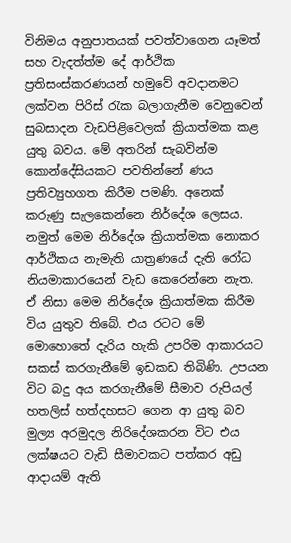විනිමය අනුපාතයක් පවත්වාගෙන යෑමත් සහ වැදත්ත්ම දේ ආර්ථික ප්‍රතිසංස්කරණයන් හමුවේ අවදානමට ලක්වන පිරිස් රැක බලාගැනීම වෙනුවෙන් සුබසාදන වැඩපිළිවෙලක් ක්‍රියාත්මක කළ යුතු බවය. මේ අතරින් සැබවින්ම කොන්දේසියකට පවතින්නේ ණය ප්‍රතිව්‍යුහගත කිරීම පමණි. අනෙක් කරුණු සැලකෙන්නෙ නිර්දේශ ලෙසය. නමුත් මෙම නිර්දේශ ක්‍රියාත්මක නොකර ආර්ථිකය නැමැති යාත්‍රණයේ දැති රෝධ නියමාකාරයෙන් වැඩ කෙරෙන්නෙ නැත. ඒ නිසා මෙම නිර්දේශ ක්‍රියාත්මක කිරීම විය යුතුව තිබේ. එය රටට මේ මොහොතේ දැරිය හැකි උපරිම ආකාරයට සකස් කරගැනීමේ ඉඩකඩ තිබිණි. උපයන විට බදු අය කරගැනීමේ සීමාව රුපියල් හතලිස් හත්දහසට ගෙන ආ යුතු බව මුල්‍ය අරමුදල නිරිදේශකරන විට එය ලක්ෂයට වැඩි සීමාවකට පත්කර අඩු ආදායම් ඇති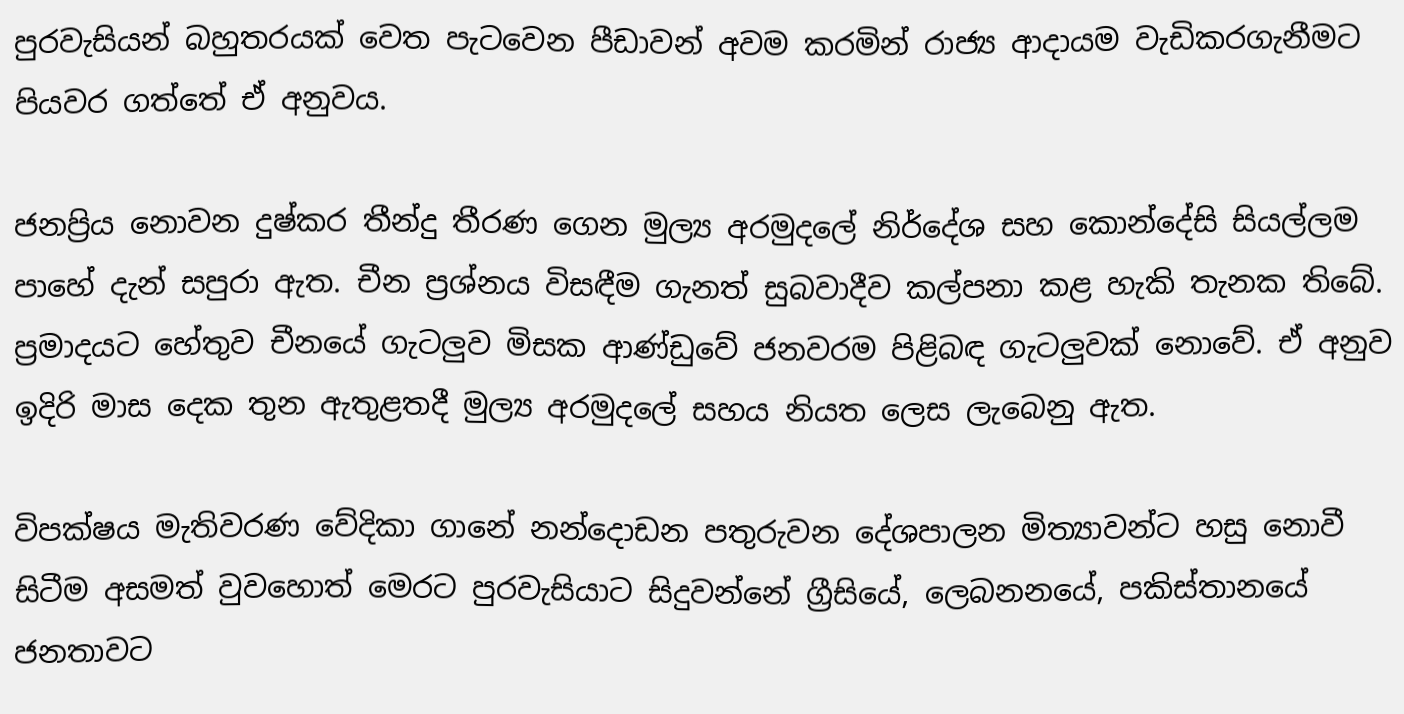පුරවැසියන් බහුතරයක් වෙත පැටවෙන පීඩාවන් අවම කරමින් රාජ්‍ය ආදායම වැඩිකරගැනීමට පියවර ගත්තේ ඒ අනුවය.

ජනප්‍රිය නොවන දුෂ්කර තීන්දු තීරණ ගෙන මුල්‍ය අරමුදලේ නිර්දේශ සහ කොන්දේසි සියල්ලම පාහේ දැන් සපුරා ඇත. චීන ප්‍රශ්නය විසඳීම ගැනත් සුබවාදීව කල්පනා කළ හැකි තැනක තිබේ. ප්‍රමාදයට හේතුව චීනයේ ගැටලුව මිසක ආණ්ඩුවේ ජනවරම පිළිබඳ ගැටලුවක් නොවේ. ඒ අනුව ඉදිරි මාස දෙක තුන ඇතුළතදී මුල්‍ය අරමුදලේ සහය නියත ලෙස ලැබෙනු ඇත.

විපක්ෂය මැතිවරණ වේදිකා ගානේ නන්දොඩන පතුරුවන දේශපාලන මිත්‍යාවන්ට හසු නොවී සිටීම අසමත් වුවහොත් මෙරට පුරවැසියාට සිදුවන්නේ ග්‍රීසියේ, ලෙබනනයේ, පකිස්තානයේ ජනතාවට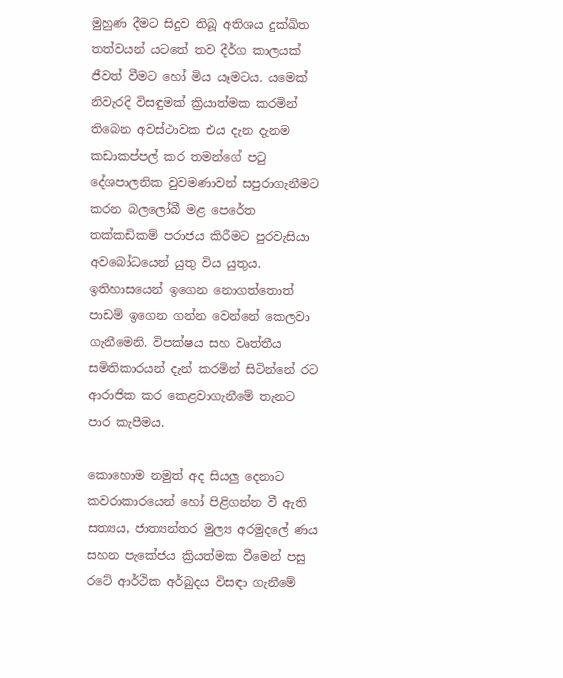මුහුණ දීමට සිදුව තිබූ අතිශය දුක්ඛිත තත්වයන් යටතේ තව දීර්ග කාලයක් ජීවත් වීමට හෝ මිය යෑමටය. යමෙක් නිවැරදි විසඳුමක් ක්‍රියාත්මක කරමින් තිබෙන අවස්ථාවක එය දැන දැනම කඩාකප්පල් කර තමන්ගේ පටු දේශපාලනික වුවමණාවන් සපුරාගැනීමට කරන බලලෝබී මළ පෙරේත තක්කඩිකම් පරාජය කිරීමට පුරවැසියා අවබෝධයෙන් යුතු විය යුතුය. ඉතිහාසයෙන් ඉගෙන නොගත්තොත් පාඩම් ඉගෙන ගන්න වෙන්නේ කෙලවා ගැනීමෙනි. විපක්ෂය සහ වෘත්තීය සමිතිකාරයන් දැන් කරමින් සිටින්නේ රට ආරාජික කර කෙළවාගැනීමේ තැනට පාර කැපීමය.

කොහොම නමුත් අද සියලු දෙනාට කවරාකාරයෙන් හෝ පිළිගන්න වී ඇති සත්‍යය, ජාත්‍යන්තර මුල්‍ය අරමුදලේ ණය සහන පැකේජය ක්‍රියත්මක වීමෙන් පසු රටේ ආර්ථික අර්බුදය විසඳා ගැනීමේ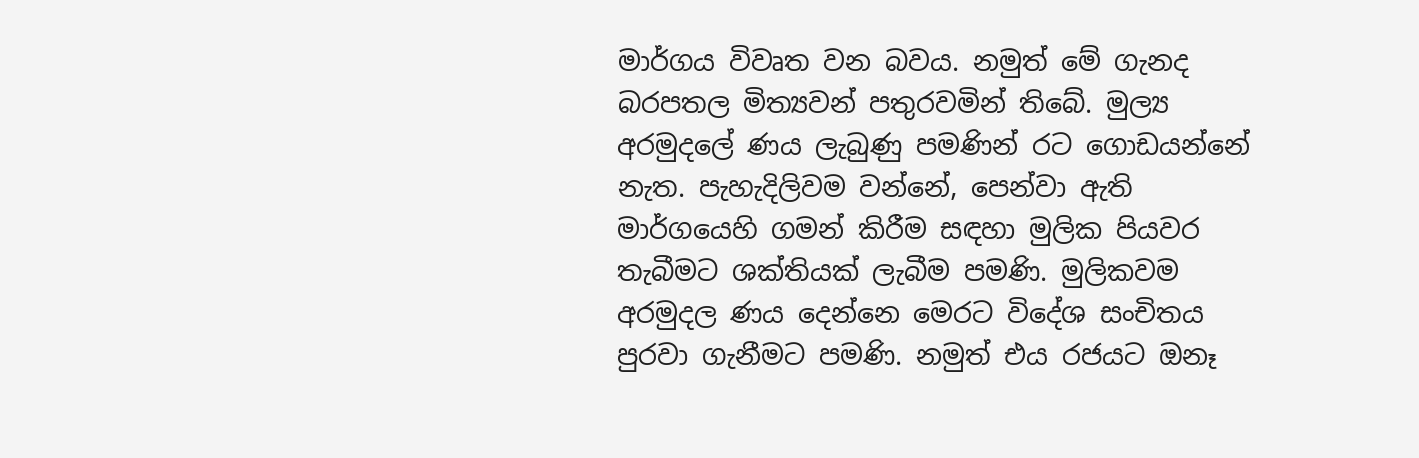මාර්ගය විවෘත වන බවය. නමුත් මේ ගැනද බරපතල මිත්‍යවන් පතුරවමින් තිබේ. මුල්‍ය අරමුදලේ ණය ලැබුණු පමණින් රට ගොඩයන්නේ නැත. පැහැදිලිවම වන්නේ, පෙන්වා ඇති මාර්ගයෙහි ගමන් කිරීම සඳහා මුලික පියවර තැබීමට ශක්තියක් ලැබීම පමණි. මුලිකවම අරමුදල ණය දෙන්නෙ මෙරට විදේශ සංචිතය පුරවා ගැනීමට පමණි. නමුත් එය රජයට ඔනෑ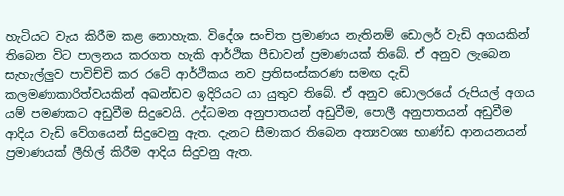හැටියට වැය කිරීම කළ නොහැක. විදේශ සංචිත ප්‍රමාණය නැතිනම් ඩොලර් වැඩි අගයකින් තිබෙන විට පාලනය කරගත හැකි ආර්ථික පීඩාවන් ප්‍රමාණයක් තිබේ. ඒ අනුව ලැබෙන සැහැල්ලුව පාවිච්චි කර රටේ ආර්ථිකය නව ප්‍රතිසංස්කරණ සමඟ දැඩි කලමණාකාරිත්වයකින් අඛන්ඩව ඉදිරියට යා යුතුව තිබේ. ඒ අනුව ඩොලරයේ රුපියල් අගය යම් පමණකට අඩුවීම සිදුවෙයි. උද්ධමන අනුපාතයන් අඩුවීම, පොලී අනුපාතයන් අඩුවීම ආදිය වැඩි වේගයෙන් සිදුවෙනු ඇත. දැනට සීමාකර තිබෙන අත්‍යවශ්‍ය භාණ්ඩ ආනයනයන් ප්‍රමාණයක් ලීහිල් කිරීම ආදිය සිදුවනු ඇත.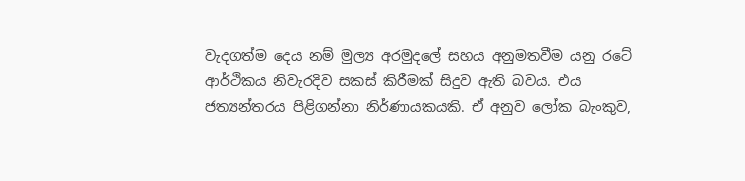වැදගත්ම දෙය නම් මුල්‍ය අරමුදලේ සහය අනුමතවීම යනු රටේ ආර්ථිකය නිවැරදිව සකස් කිරීමක් සිදුව ඇති බවය. එය ජත්‍යන්තරය පිළිගන්නා නිර්ණායකයකි. ඒ අනුව ලෝක බැංකුව,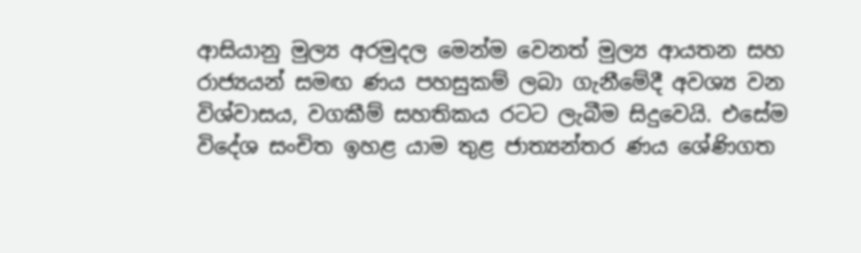ආසියානු මුල්‍ය අරමුදල මෙන්ම වෙනත් මුල්‍ය ආයතන සහ රාජ්‍යයන් සමඟ ණය පහසුකම් ලබා ගැනීමේදී අවශ්‍ය වන විශ්වාසය, වගකීම් සහතිකය රටට ලැබීම සිදුවෙයි. එසේම විදේශ සංචිත ඉහළ යාම තුළ ජාත්‍යන්තර ණය ශේණිගත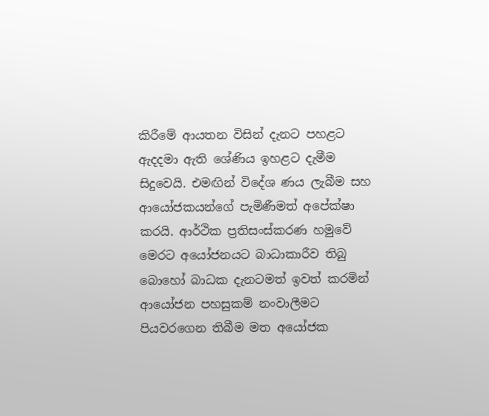කිරීමේ ආයතන විසින් දැනට පහළට ඇදදමා ඇති ශේණිය ඉහළට දැමීම සිදුවෙයි. එමඟින් විදේශ ණය ලැබීම සහ ආයෝජකයන්ගේ පැමිණීමත් අපේක්ෂා කරයි. ආර්ථික ප්‍රතිසංස්කරණ හමුවේ මෙරට අයෝජනයට බාධාකාරීව තිබු බොහෝ බාධක දැනටමත් ඉවත් කරමින් ආයෝජන පහසුකම් නංවාලීමට පියවරගෙන තිබීම මත අයෝජක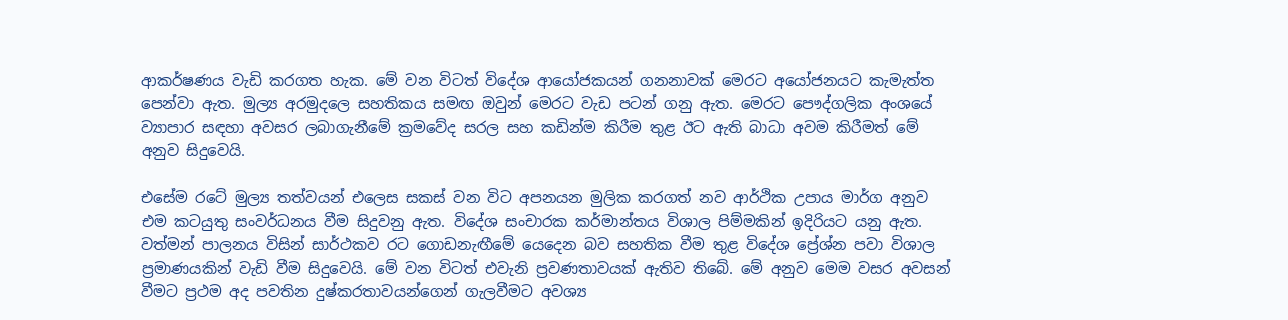ආකර්ෂණය වැඩි කරගත හැක. මේ වන විටත් විදේශ ආයෝජකයන් ගනනාවක් මෙරට අයෝජනයට කැමැත්ත පෙන්වා ඇත. මුල්‍ය අරමුදලෙ සහතිකය සමඟ ඔවුන් මෙරට වැඩ පටන් ගනු ඇත. මෙරට පෞද්ගලික අංශයේ ව්‍යාපාර සඳහා අවසර ලබාගැනීමේ ක්‍රමවේද සරල සහ කඩින්ම කිරීම තුළ ඊට ඇති බාධා අවම කිරීමත් මේ අනුව සිදුවෙයි.

එසේම රටේ මුල්‍ය තත්වයන් එලෙස සකස් වන විට අපනයන මුලික කරගත් නව ආර්ථික උපාය මාර්ග අනුව එම කටයුතු සංවර්ධනය වීම සිදුවනු ඇත. විදේශ සංචාරක කර්මාන්තය විශාල පිම්මකින් ඉදිරියට යනු ඇත. වත්මන් පාලනය විසින් සාර්ථකව රට ගොඩනැඟීමේ යෙදෙන බව සහතික වීම තුළ විදේශ ප්‍රේශ්න පවා විශාල ප්‍රමාණයකින් වැඩි වීම සිදුවෙයි. මේ වන විටත් එවැනි ප්‍රවණතාවයක් ඇතිව තිබේ. මේ අනුව මෙම වසර අවසන් වීමට ප්‍රථම අද පවතින දුෂ්කරතාවයන්ගෙන් ගැලවීමට අවශ්‍ය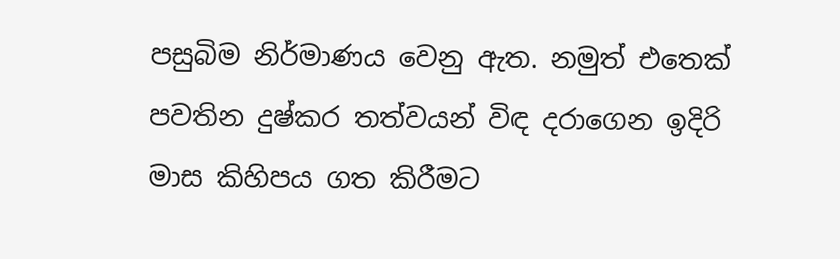පසුබිම නිර්මාණය වෙනු ඇත. නමුත් එතෙක් පවතින දුෂ්කර තත්වයන් විඳ දරාගෙන ඉදිරි මාස කිහිපය ගත කිරීමට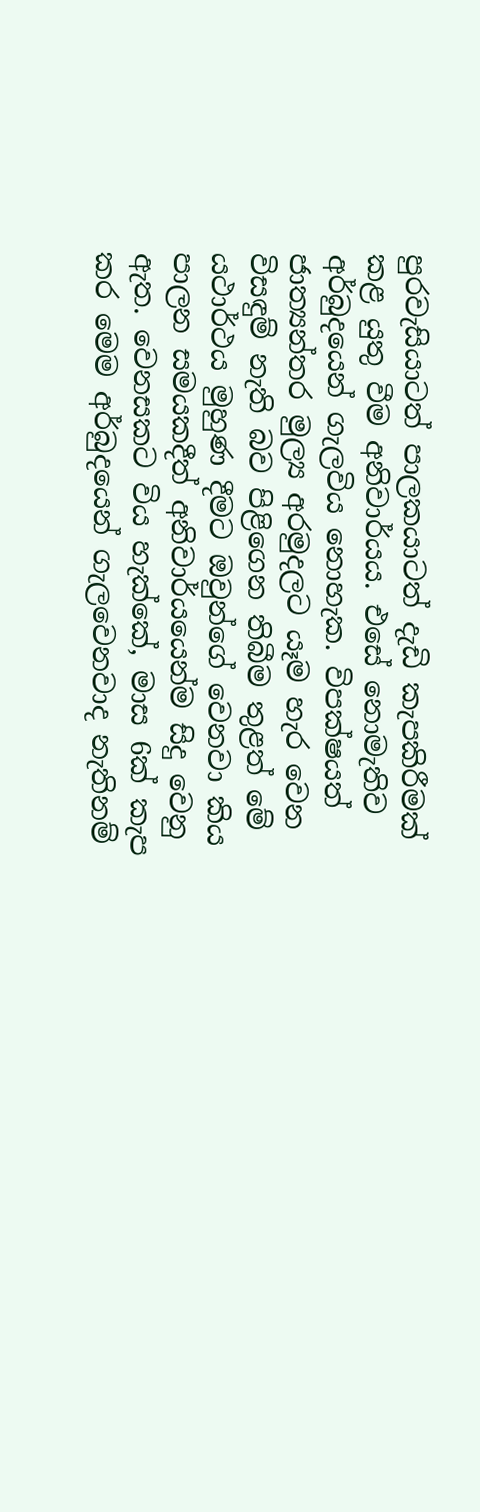පුරවැසියාටත් පාලකයාටත් දැඩි කැපකිරීමක් කළ යුතු වීම අනිවාර්යය. එසේ නොමැතිව අර්බුදයෙන් ගැලවිය නොහැක. විපක්ෂයත් ජාත්‍යන්තර මුල්‍ය අරමුදලට යෑම හැර වෙන විසඳුම් නැති බව පිළිගෙන තිබීම තුළත් මේ යථාර්ථය මුහුණ දීමට ඔවුන්ගේ වෙනවා කිය පාලන සමයකදීත් අනිවාර්යයෙන්ම සිදු වෙනු ඇත. වෙනසකට විය හැක්කේ, මාස 6ක් කැප කර මෙම අර්බුදයෙන් ගැලවෙනවාද නැතිනම්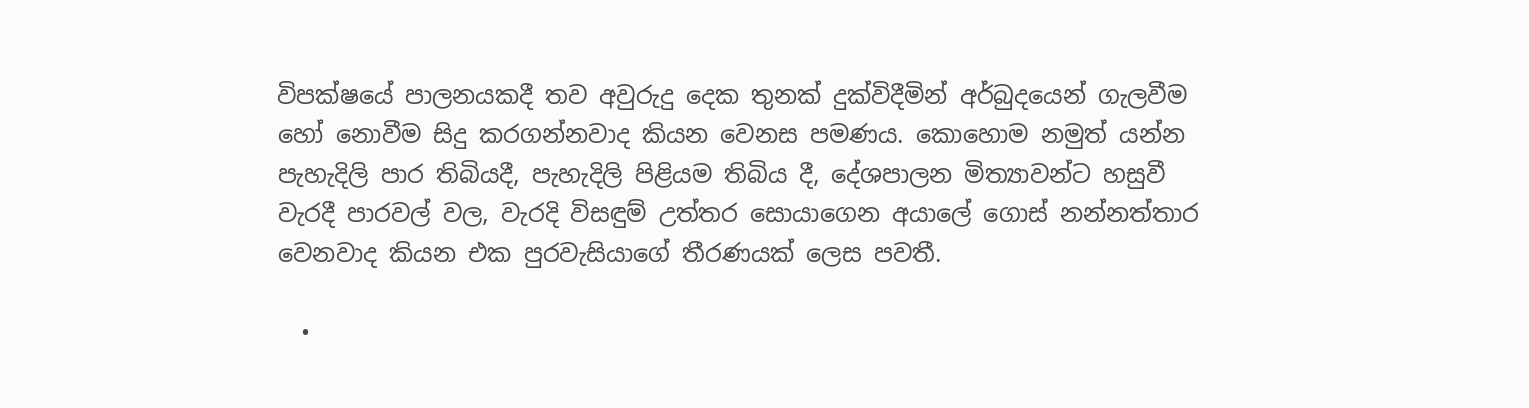විපක්ෂයේ පාලනයකදී තව අවුරුදු දෙක තුනක් දුක්විදීමින් අර්බුදයෙන් ගැලවීම හෝ නොවීම සිදු කරගන්නවාද කියන වෙනස පමණය. කොහොම නමුත් යන්න පැහැදිලි පාර තිබියදී, පැහැදිලි පිළියම තිබිය දී, දේශපාලන මිත්‍යාවන්ට හසුවී වැරදී පාරවල් වල, වැරදි විසඳුම් උත්තර සොයාගෙන අයාලේ ගොස් නන්නත්තාර වෙනවාද කියන එක පුරවැසියාගේ තීරණයක් ලෙස පවතී.

  •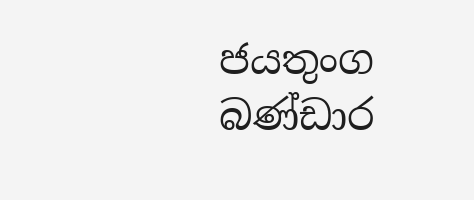ජයතුංග බණ්ඩාර